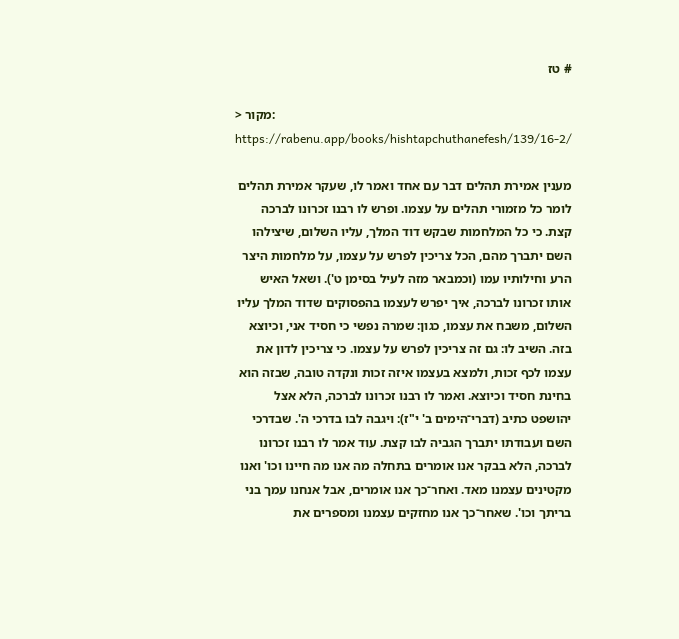# טז

> מקור: https://rabenu.app/books/hishtapchuthanefesh/139/16-2/

מענין אמירת תהלים דבר עם אחד ואמר לו, שעקר אמירת תהלים לומר כל מזמורי תהלים על עצמו. ופרש לו רבנו זכרונו לברכה קצת. כי כל המלחמות שבקש דוד המלך, עליו השלום, שיצילהו השם יתברך מהם, הכל צריכין לפרש על עצמו, על מלחמות היצר הרע וחילותיו עמו (וכמבאר מזה לעיל בסימן ט'). ושאל האיש אותו זכרונו לברכה, איך יפרש לעצמו בהפסוקים שדוד המלך עליו השלום, משבח את עצמו, כגון: שמרה נפשי כי חסיד אני, וכיוצא בזה. השיב לו: גם זה צריכין לפרש על עצמו. כי צריכין לדון את עצמו לכף זכות, ולמצא בעצמו איזה זכות ונקדה טובה, שבזה הוא בחינת חסיד וכיוצא. ואמר לו רבנו זכרונו לברכה, הלא אצל יהושפט כתיב (דברי־הימים ב' י"ז): ויגבה לבו בדרכי ה'. שבדרכי השם ועבודתו יתברך הגביה לבו קצת. עוד אמר לו רבנו זכרונו לברכה, הלא בבקר אנו אומרים בתחלה מה אנו מה חיינו וכו' ואנו מקטינים עצמנו מאד. ואחר־כך אנו אומרים, אבל אנחנו עמך בני בריתך וכו'. שאחר־כך אנו מחזקים עצמנו ומספרים את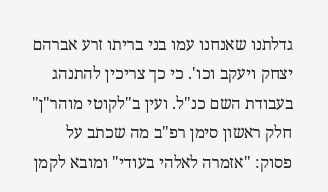גדלתנו שאנחנו עמו בני בריתו זרע אברהם יצחק ויעקב וכו'. כי כך צריכין להתנהג בעבודת השם כנ"ל. ועין ב"לקוטי מוהר"ן" חלק ראשון סימן רפ"ב מה שכתב על פסוק: "אזמרה לאלהי בעודי" ומובא לקמן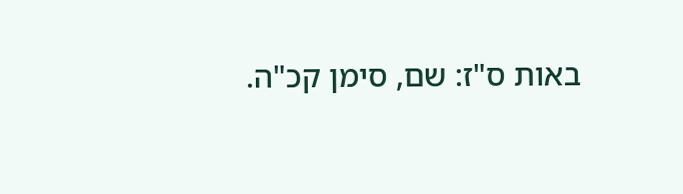באות ס"ז: שם, סימן קכ"ה.